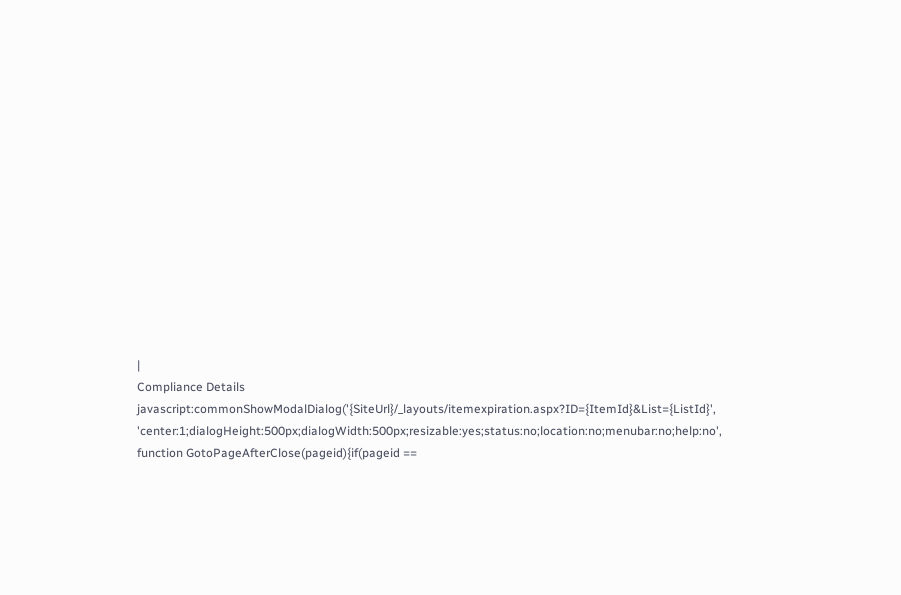|
Compliance Details javascript:commonShowModalDialog('{SiteUrl}/_layouts/itemexpiration.aspx?ID={ItemId}&List={ListId}', 'center:1;dialogHeight:500px;dialogWidth:500px;resizable:yes;status:no;location:no;menubar:no;help:no', function GotoPageAfterClose(pageid){if(pageid ==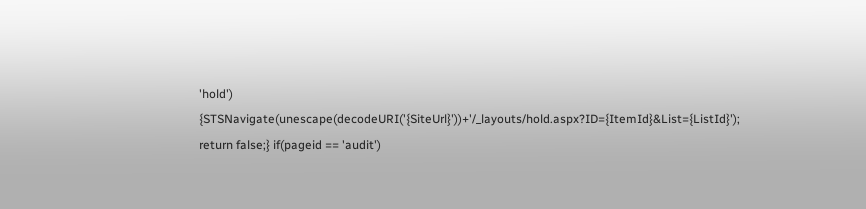'hold') {STSNavigate(unescape(decodeURI('{SiteUrl}'))+'/_layouts/hold.aspx?ID={ItemId}&List={ListId}'); return false;} if(pageid == 'audit')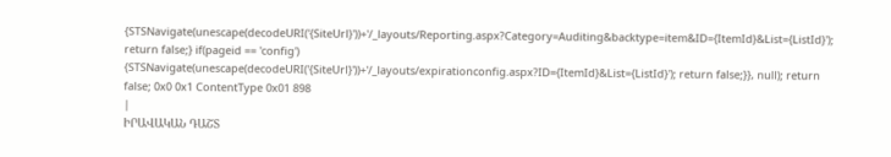{STSNavigate(unescape(decodeURI('{SiteUrl}'))+'/_layouts/Reporting.aspx?Category=Auditing&backtype=item&ID={ItemId}&List={ListId}'); return false;} if(pageid == 'config') {STSNavigate(unescape(decodeURI('{SiteUrl}'))+'/_layouts/expirationconfig.aspx?ID={ItemId}&List={ListId}'); return false;}}, null); return false; 0x0 0x1 ContentType 0x01 898
|
ԻՐԱՎԱԿԱՆ ԴԱՇՏ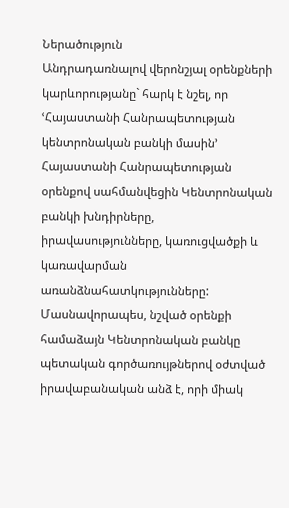Ներածություն
Անդրադառնալով վերոնշյալ օրենքների կարևորությանը` հարկ է նշել, որ ՙՀայաստանի Հանրապետության կենտրոնական բանկի մասին՚ Հայաստանի Հանրապետության օրենքով սահմանվեցին Կենտրոնական բանկի խնդիրները, իրավասությունները, կառուցվածքի և կառավարման առանձնահատկությունները: Մասնավորապես, նշված օրենքի համաձայն Կենտրոնական բանկը պետական գործառույթներով օժտված իրավաբանական անձ է, որի միակ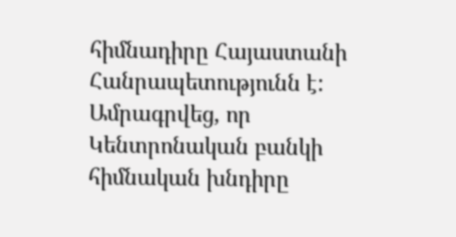հիմնադիրը Հայաստանի Հանրապետությունն է: Ամրագրվեց, որ Կենտրոնական բանկի հիմնական խնդիրը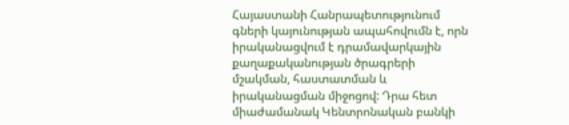Հայաստանի Հանրապետությունում գների կայունության ապահովումն է, որն իրականացվում է դրամավարկային քաղաքականության ծրագրերի մշակման, հաստատման և իրականացման միջոցով: Դրա հետ միաժամանակ Կենտրոնական բանկի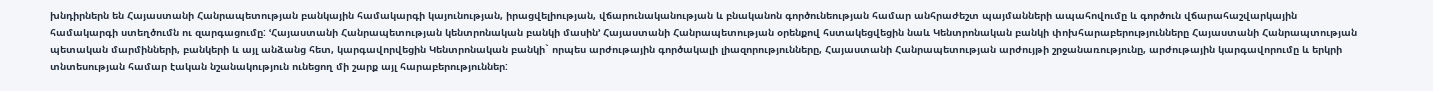խնդիրներն են Հայաստանի Հանրապետության բանկային համակարգի կայունության, իրացվելիության, վճարունականության և բնականոն գործունեության համար անհրաժեշտ պայմանների ապահովումը և գործուն վճարահաշվարկային համակարգի ստեղծումն ու զարգացումը: ՙՀայաստանի Հանրապետության կենտրոնական բանկի մասին՚ Հայաստանի Հանրապետության օրենքով հստակեցվեցին նաև Կենտրոնական բանկի փոխհարաբերությունները Հայաստանի Հանրապտության պետական մարմինների, բանկերի և այլ անձանց հետ, կարգավորվեցին Կենտրոնական բանկի` որպես արժութային գործակալի լիազորությունները, Հայաստանի Հանրապետության արժույթի շրջանառությունը, արժութային կարգավորումը և երկրի տնտեսության համար էական նշանակություն ունեցող մի շարք այլ հարաբերություններ: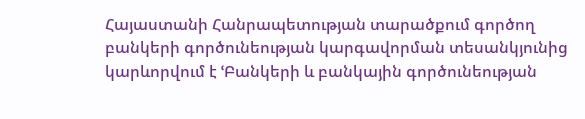Հայաստանի Հանրապետության տարածքում գործող բանկերի գործունեության կարգավորման տեսանկյունից կարևորվում է ՙԲանկերի և բանկային գործունեության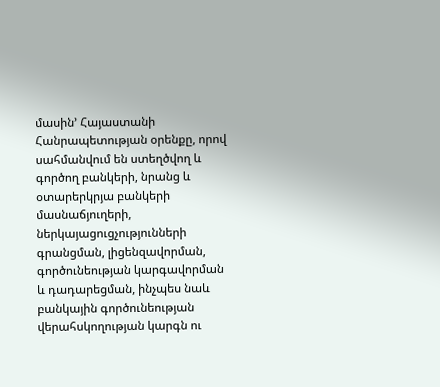մասին՚ Հայաստանի Հանրապետության օրենքը, որով սահմանվում են ստեղծվող և գործող բանկերի, նրանց և օտարերկրյա բանկերի մասնաճյուղերի, ներկայացուցչությունների գրանցման, լիցենզավորման, գործունեության կարգավորման և դադարեցման, ինչպես նաև բանկային գործունեության վերահսկողության կարգն ու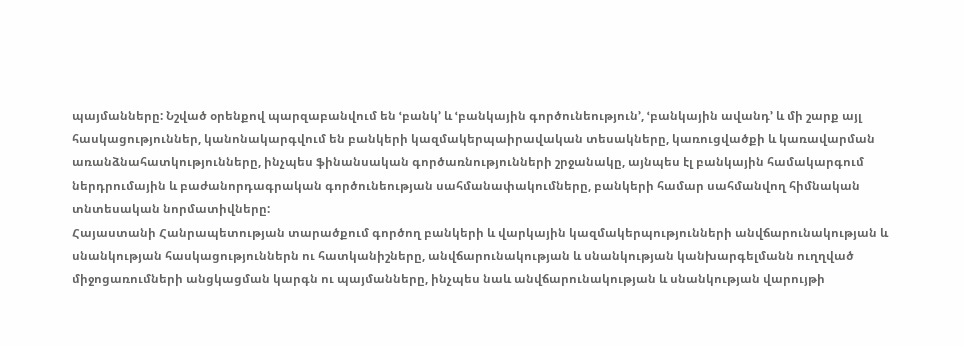պայմանները: Նշված օրենքով պարզաբանվում են ՙբանկ՚ և ՙբանկային գործունեություն՚, ՙբանկային ավանդ՚ և մի շարք այլ հասկացություններ, կանոնակարգվում են բանկերի կազմակերպաիրավական տեսակները, կառուցվածքի և կառավարման առանձնահատկությունները, ինչպես ֆինանսական գործառնությունների շրջանակը, այնպես էլ բանկային համակարգում ներդրումային և բաժանորդագրական գործունեության սահմանափակումները, բանկերի համար սահմանվող հիմնական տնտեսական նորմատիվները:
Հայաստանի Հանրապետության տարածքում գործող բանկերի և վարկային կազմակերպությունների անվճարունակության և սնանկության հասկացություններն ու հատկանիշները, անվճարունակության և սնանկության կանխարգելմանն ուղղված միջոցառումների անցկացման կարգն ու պայմանները, ինչպես նաև անվճարունակության և սնանկության վարույթի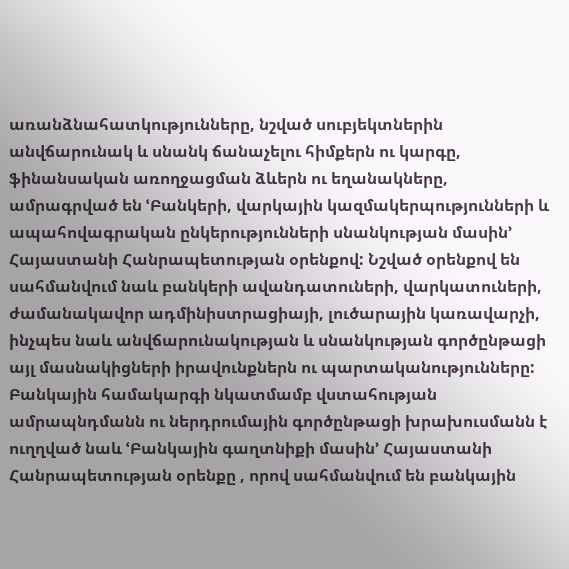առանձնահատկությունները, նշված սուբյեկտներին անվճարունակ և սնանկ ճանաչելու հիմքերն ու կարգը, ֆինանսական առողջացման ձևերն ու եղանակները, ամրագրված են ՙԲանկերի, վարկային կազմակերպությունների և ապահովագրական ընկերությունների սնանկության մասին՚ Հայաստանի Հանրապետության օրենքով: Նշված օրենքով են սահմանվում նաև բանկերի ավանդատուների, վարկատուների, ժամանակավոր ադմինիստրացիայի, լուծարային կառավարչի, ինչպես նաև անվճարունակության և սնանկության գործընթացի այլ մասնակիցների իրավունքներն ու պարտականությունները:
Բանկային համակարգի նկատմամբ վստահության ամրապնդմանն ու ներդրումային գործընթացի խրախուսմանն է ուղղված նաև ՙԲանկային գաղտնիքի մասին՚ Հայաստանի Հանրապետության օրենքը , որով սահմանվում են բանկային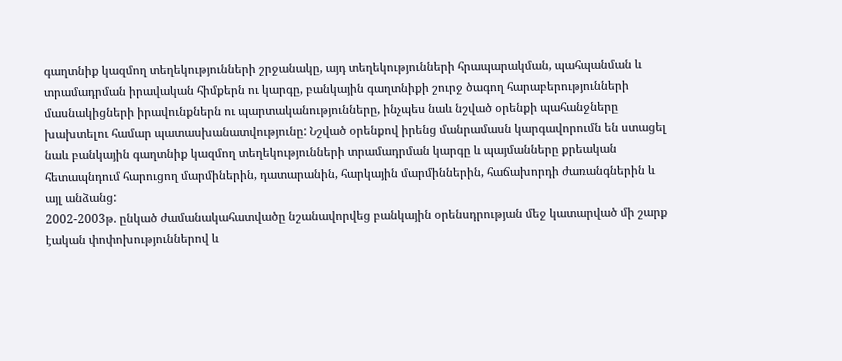գաղտնիք կազմող տեղեկությունների շրջանակը, այդ տեղեկությունների հրապարակման, պահպանման և տրամադրման իրավական հիմքերն ու կարգը, բանկային գաղտնիքի շուրջ ծագող հարաբերությունների մասնակիցների իրավունքներն ու պարտականությունները, ինչպես նաև նշված օրենքի պահանջները խախտելու համար պատասխանատվությունը: Նշված օրենքով իրենց մանրամասն կարգավորումն են ստացել նաև բանկային գաղտնիք կազմող տեղեկությունների տրամադրման կարգը և պայմանները քրեական հետապնդում հարուցող մարմիներին, դատարանին, հարկային մարմիններին, հաճախորդի ժառանգներին և այլ անձանց:
2002-2003թ. ընկած ժամանակահատվածը նշանավորվեց բանկային օրենսդրության մեջ կատարված մի շարք էական փոփոխություններով և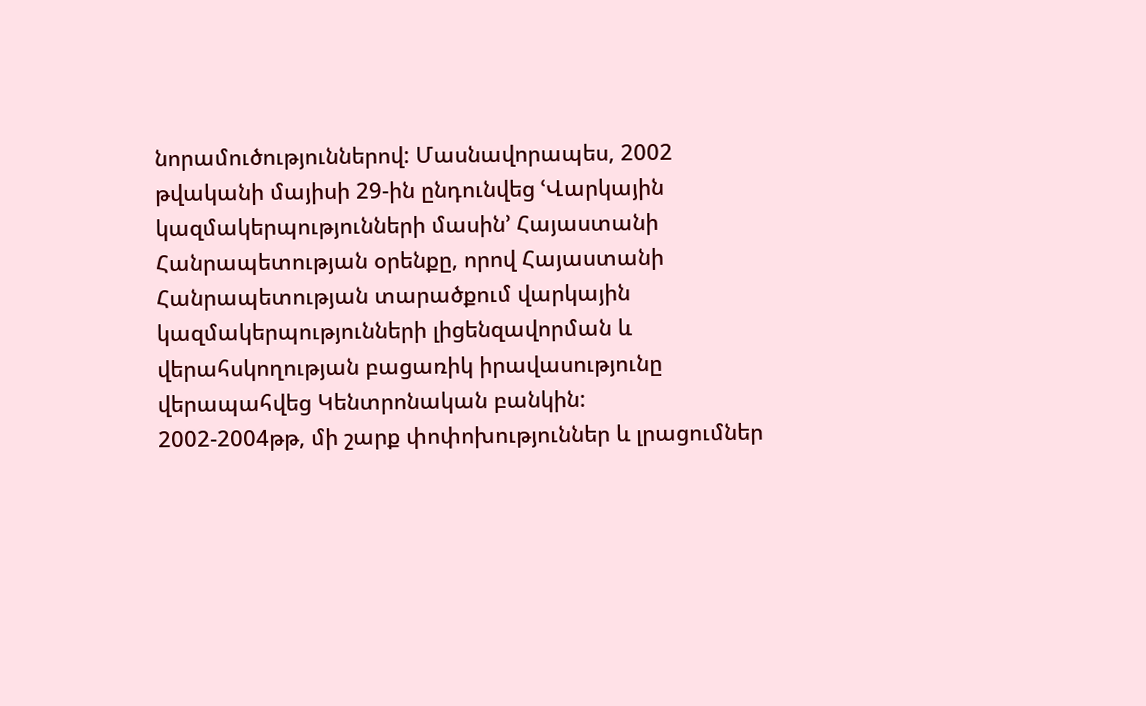նորամուծություններով: Մասնավորապես, 2002 թվականի մայիսի 29-ին ընդունվեց ՙՎարկային կազմակերպությունների մասին՚ Հայաստանի Հանրապետության օրենքը, որով Հայաստանի Հանրապետության տարածքում վարկային կազմակերպությունների լիցենզավորման և վերահսկողության բացառիկ իրավասությունը վերապահվեց Կենտրոնական բանկին:
2002-2004թթ, մի շարք փոփոխություններ և լրացումներ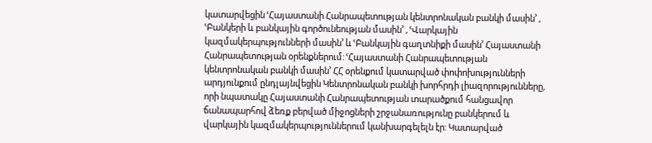կատարվեցին ՙՀայաստանի Հանրապետության կենտրոնական բանկի մասին՚ , ՙԲանկերի և բանկային գործունեության մասին՚ , ՙՎարկային կազմակերպությունների մասին՚ և ՙԲանկային գաղտնիքի մասին՚ Հայաստանի Հանրապետության օրենքներում: ՙՀայաստանի Հանրապետության կենտրոնական բանկի մասին՚ ՀՀ օրենքում կատարված փոփոխությունների արդյունքում ընդլայնվեցին Կենտրոնական բանկի խորհրդի լիազորությունները, որի նպատակը Հայաստանի Հանրապետության տարածքում հանցավոր ճանապարհով ձեռք բերված միջոցների շրջանառությունը բանկերում և վարկային կազմակերպություններում կանխարգելելն էր: Կատարված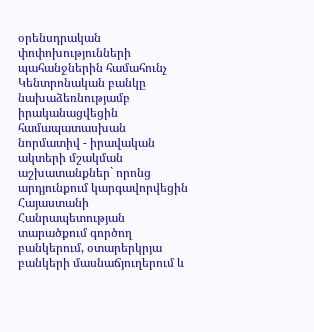օրենսդրական փոփոխությունների պահանջներին համահունչ Կենտրոնական բանկը նախաձեռնությամբ իրականացվեցին համապատասխան նորմատիվ - իրավական ակտերի մշակման աշխատանքներ` որոնց արդյունքում կարգավորվեցին Հայաստանի Հանրապետության տարածքում գործող բանկերում, օտարերկրյա բանկերի մասնաճյուղերում և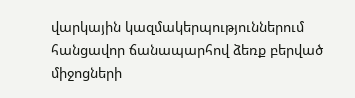վարկային կազմակերպություններում հանցավոր ճանապարհով ձեռք բերված միջոցների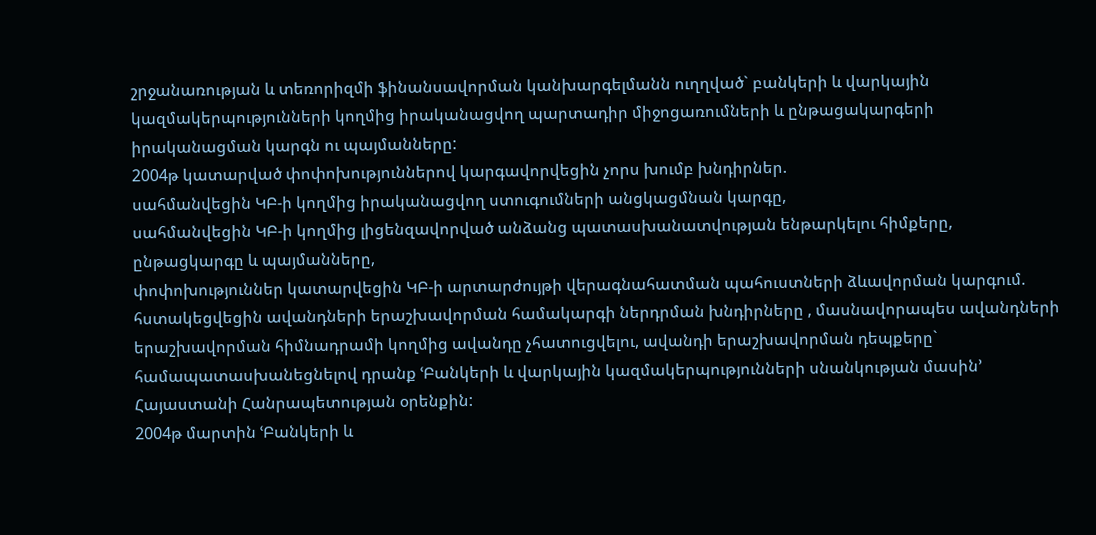շրջանառության և տեռորիզմի ֆինանսավորման կանխարգելմանն ուղղված` բանկերի և վարկային կազմակերպությունների կողմից իրականացվող պարտադիր միջոցառումների և ընթացակարգերի իրականացման կարգն ու պայմանները:
2004թ կատարված փոփոխություններով կարգավորվեցին չորս խումբ խնդիրներ.
սահմանվեցին ԿԲ-ի կողմից իրականացվող ստուգումների անցկացմնան կարգը,
սահմանվեցին ԿԲ-ի կողմից լիցենզավորված անձանց պատասխանատվության ենթարկելու հիմքերը, ընթացկարգը և պայմանները,
փոփոխություններ կատարվեցին ԿԲ-ի արտարժույթի վերագնահատման պահուստների ձևավորման կարգում.
հստակեցվեցին ավանդների երաշխավորման համակարգի ներդրման խնդիրները , մասնավորապես ավանդների երաշխավորման հիմնադրամի կողմից ավանդը չհատուցվելու, ավանդի երաշխավորման դեպքերը` համապատասխանեցնելով դրանք ՙԲանկերի և վարկային կազմակերպությունների սնանկության մասին՚ Հայաստանի Հանրապետության օրենքին:
2004թ մարտին ՙԲանկերի և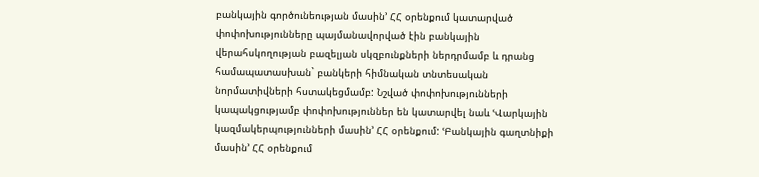բանկային գործունեության մասին՚ ՀՀ օրենքում կատարված փոփոխությունները պայմանավորված էին բանկային վերահսկողության բազելյան սկզբունքների ներդրմամբ և դրանց համապատասխան` բանկերի հիմնական տնտեսական նորմատիվների հստակեցմամբ: Նշված փոփոխությունների կապակցությամբ փոփոխություններ են կատարվել նաև ՙՎարկային կազմակերպությունների մասին՚ ՀՀ օրենքում: ՙԲանկային գաղտնիքի մասին՚ ՀՀ օրենքում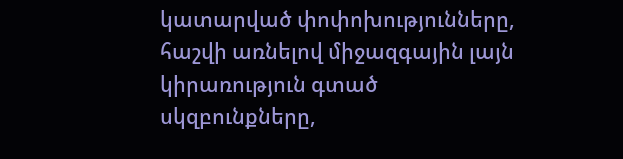կատարված փոփոխությունները, հաշվի առնելով միջազգային լայն կիրառություն գտած սկզբունքները,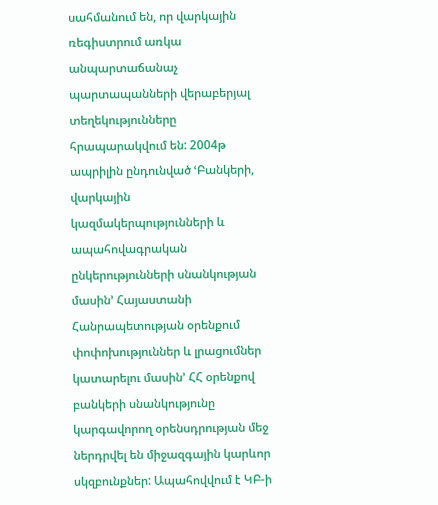սահմանում են, որ վարկային ռեգիստրում առկա անպարտաճանաչ պարտապանների վերաբերյալ տեղեկությունները հրապարակվում են: 2004թ ապրիլին ընդունված ՙԲանկերի, վարկային կազմակերպությունների և ապահովագրական ընկերությունների սնանկության մասին՚ Հայաստանի Հանրապետության օրենքում փոփոխություններ և լրացումներ կատարելու մասին՚ ՀՀ օրենքով բանկերի սնանկությունը կարգավորող օրենսդրության մեջ ներդրվել են միջազգային կարևոր սկզբունքներ: Ապահովվում է ԿԲ-ի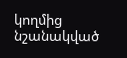կողմից նշանակված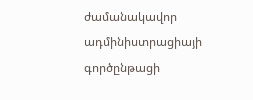ժամանակավոր ադմինիստրացիայի գործընթացի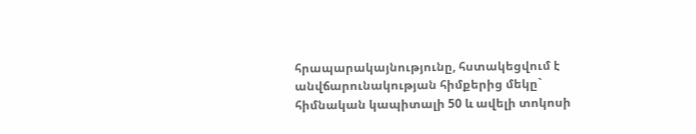հրապարակայնությունը, հստակեցվում է անվճարունակության հիմքերից մեկը` հիմնական կապիտալի 50 և ավելի տոկոսի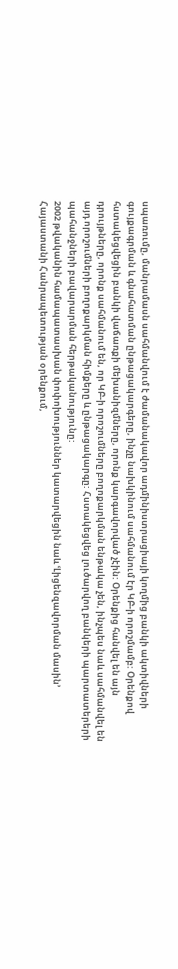սպառումը, մանրամասն սահմանվում է ժամանակավոր ադմինիստրացիայի կողմից բանկի ակտիվների գույքագրման և գնահատման ընթացակարգերը, ինչը նախկինում սահմանում էր ԿԲ-ի որոշմամբ: Օրենքով հստակեցվեցին բանկի վաճառքի մեխանիզմները, որոնք կարգավորված չէին: Օրենքից հանվել են այն դրույթները, որոնք սահմանում են, որ ԿԲ-ի որոշումները բողոքարկման ենթակա չեն, ինչպես նաև սահմանվել են այդ որոշումների բողոքարկման հիմքերը և ընթացակարգը: Հստակեցվեց լուծարվող բանկերի պարտատերերի պահանջների բավարարման հերթականությունը:
2002 թվականին համապատասխան փոփոխություններ կատարվեցին նաև ՙԼիցենզավորման մասին՚ Հայաստանի Հանրապետության օրենքում,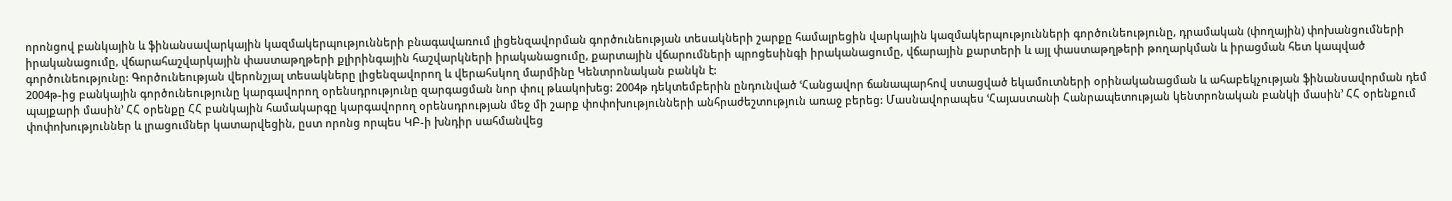որոնցով բանկային և ֆինանսավարկային կազմակերպությունների բնագավառում լիցենզավորման գործունեության տեսակների շարքը համալրեցին վարկային կազմակերպությունների գործունեությունը, դրամական (փողային) փոխանցումների իրականացումը, վճարահաշվարկային փաստաթղթերի քլիրինգային հաշվարկների իրականացումը, քարտային վճարումների պրոցեսինգի իրականացումը, վճարային քարտերի և այլ փաստաթղթերի թողարկման և իրացման հետ կապված գործունեությունը: Գործունեության վերոնշյալ տեսակները լիցենզավորող և վերահսկող մարմինը Կենտրոնական բանկն է:
2004թ-ից բանկային գործունեությունը կարգավորող օրենսդրությունը զարգացման նոր փուլ թևակոխեց: 2004թ դեկտեմբերին ընդունված ՙՀանցավոր ճանապարհով ստացված եկամուտների օրինականացման և ահաբեկչության ֆինանսավորման դեմ պայքարի մասին՚ ՀՀ օրենքը ՀՀ բանկային համակարգը կարգավորող օրենսդրության մեջ մի շարք փոփոխությունների անհրաժեշտություն առաջ բերեց: Մասնավորապես ՙՀայաստանի Հանրապետության կենտրոնական բանկի մասին՚ ՀՀ օրենքում փոփոխություններ և լրացումներ կատարվեցին, ըստ որոնց որպես ԿԲ-ի խնդիր սահմանվեց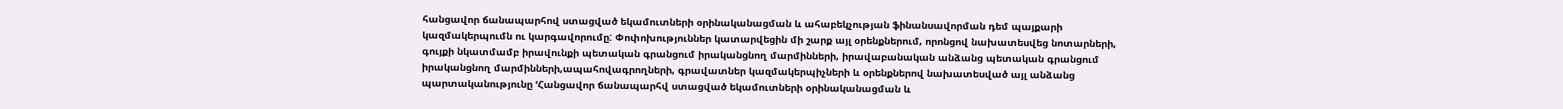հանցավոր ճանապարհով ստացված եկամուտների օրինականացման և ահաբեկչության ֆինանսավորման դեմ պայքարի կազմակերպումն ու կարգավորումը: Փոփոխություններ կատարվեցին մի շարք այլ օրենքներում, որոնցով նախատեսվեց նոտարների, գույքի նկատմամբ իրավունքի պետական գրանցում իրականցնող մարմինների, իրավաբանական անձանց պետական գրանցում իրականցնող մարմինների,ապահովագրողների, գրավատներ կազմակերպիչների և օրենքներով նախատեսված այլ անձանց պարտականությունը ՙՀանցավոր ճանապարհվ ստացված եկամուտների օրինականացման և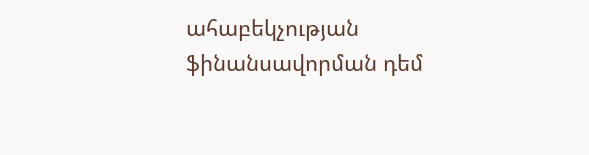ահաբեկչության ֆինանսավորման դեմ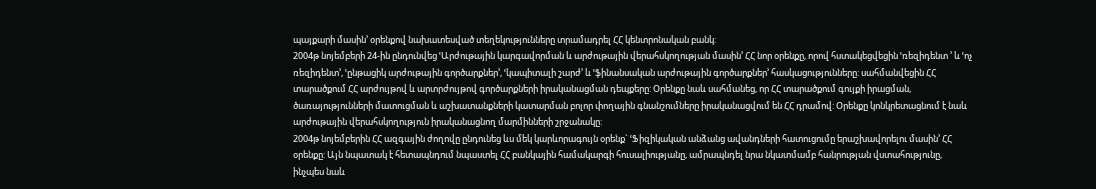պայքարի մասին՚ օրենքով նախատեսված տեղեկությունները տրամադրել ՀՀ կենտրոնական բանկ:
2004թ նոյեմբերի 24-ին ընդունվեց ՙԱրժութային կարգավորման և արժութային վերահսկողության մասին՚ ՀՀ նոր օրենքը, որով հստակեցվեցին ՙռեզիդենտ ՚ և ՙոչ ռեզիդենտ՚, ՙընթացիկ արժութային գործարքներ՚, ՙկապիտալի շարժ՚ և ՙֆինանսական արժութային գործարքներ՚ հասկացությունները: սահմանվեցին ՀՀ տարածքում ՀՀ արժույթով և արտրժույթով գործարքների իրականացման դեպքերը: Օրենքը նաև սահմանեց, որ ՀՀ տարածքում գույքի իրացման, ծառայությունների մատուցման և աշխատանքների կատարման բոլոր փողային գնանշումները իրականացվում են ՀՀ դրամով: Օրենքը կոնկրետացնում է նաև արժութային վերահսկողություն իրականացնող մարմինների շրջանակը:
2004թ նոյեմբերին ՀՀ ազգային ժողովը ընդունեց ևս մեկ կարևորագույն օրենք` ՙՖիզիկական անձանց ավանդների հատուցումը երաշխավորելու մասին՚ ՀՀ օրենքը: Այն նպատակ է հետապնդում նպաստել ՀՀ բանկային համակարգի հուսալիությանը, ամրապնդել նրա նկատմամբ հանրության վստահությունը, ինչպես նաև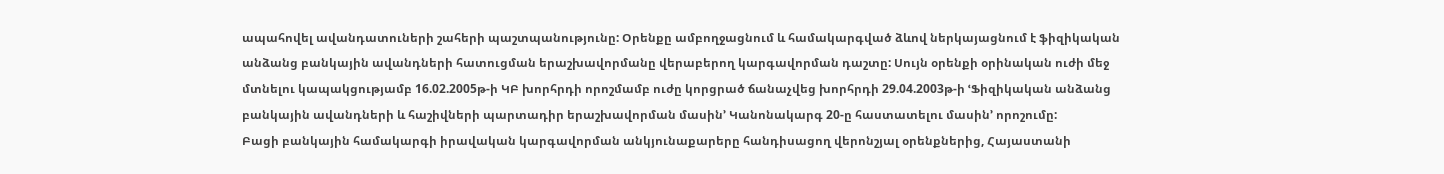ապահովել ավանդատուների շահերի պաշտպանությունը: Օրենքը ամբողջացնում և համակարգված ձևով ներկայացնում է ֆիզիկական անձանց բանկային ավանդների հատուցման երաշխավորմանը վերաբերող կարգավորման դաշտը: Սույն օրենքի օրինական ուժի մեջ մտնելու կապակցությամբ 16.02.2005թ-ի ԿԲ խորհրդի որոշմամբ ուժը կորցրած ճանաչվեց խորհրդի 29.04.2003թ-ի ՙՖիզիկական անձանց բանկային ավանդների և հաշիվների պարտադիր երաշխավորման մասին՚ Կանոնակարգ 20-ը հաստատելու մասին՚ որոշումը:
Բացի բանկային համակարգի իրավական կարգավորման անկյունաքարերը հանդիսացող վերոնշյալ օրենքներից, Հայաստանի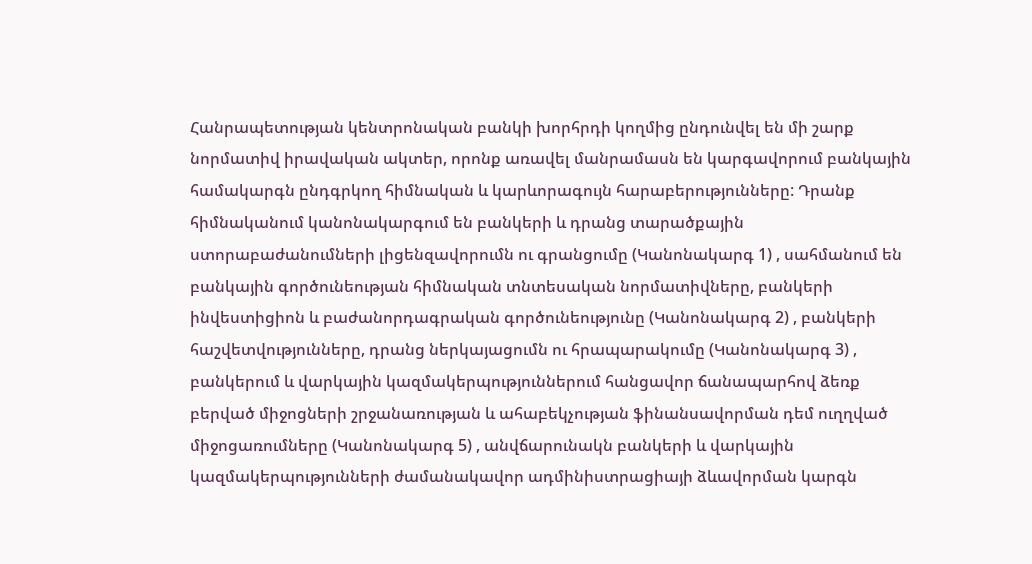Հանրապետության կենտրոնական բանկի խորհրդի կողմից ընդունվել են մի շարք նորմատիվ իրավական ակտեր, որոնք առավել մանրամասն են կարգավորում բանկային համակարգն ընդգրկող հիմնական և կարևորագույն հարաբերությունները: Դրանք հիմնականում կանոնակարգում են բանկերի և դրանց տարածքային ստորաբաժանումների լիցենզավորումն ու գրանցումը (Կանոնակարգ 1) , սահմանում են բանկային գործունեության հիմնական տնտեսական նորմատիվները, բանկերի ինվեստիցիոն և բաժանորդագրական գործունեությունը (Կանոնակարգ 2) , բանկերի հաշվետվությունները, դրանց ներկայացումն ու հրապարակումը (Կանոնակարգ 3) , բանկերում և վարկային կազմակերպություններում հանցավոր ճանապարհով ձեռք բերված միջոցների շրջանառության և ահաբեկչության ֆինանսավորման դեմ ուղղված միջոցառումները (Կանոնակարգ 5) , անվճարունակն բանկերի և վարկային կազմակերպությունների ժամանակավոր ադմինիստրացիայի ձևավորման կարգն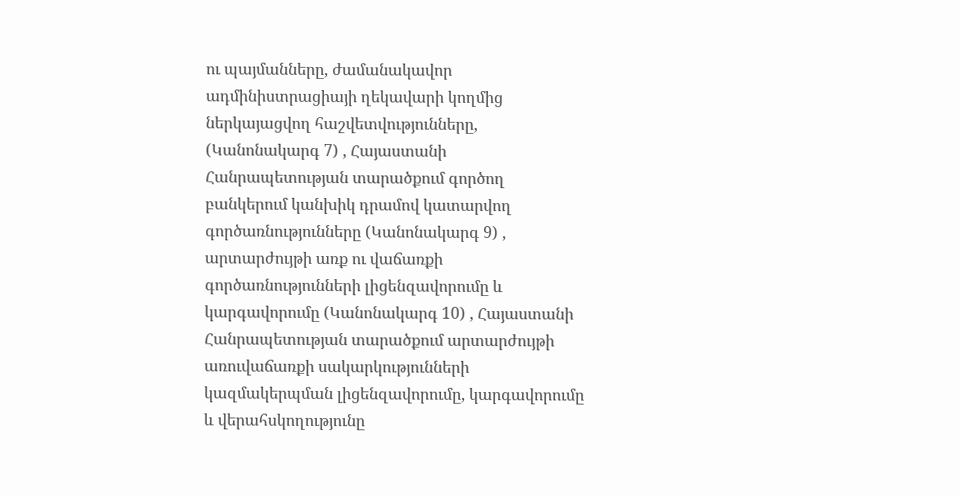ու պայմանները, ժամանակավոր ադմինիստրացիայի ղեկավարի կողմից ներկայացվող հաշվետվությունները, (Կանոնակարգ 7) , Հայաստանի Հանրապետության տարածքում գործող բանկերում կանխիկ դրամով կատարվող գործառնությունները (Կանոնակարգ 9) , արտարժույթի առք ու վաճառքի գործառնությունների լիցենզավորումը և կարգավորումը (Կանոնակարգ 10) , Հայաստանի Հանրապետության տարածքում արտարժույթի առուվաճառքի սակարկությունների կազմակերպման լիցենզավորումը, կարգավորումը և վերահսկողությունը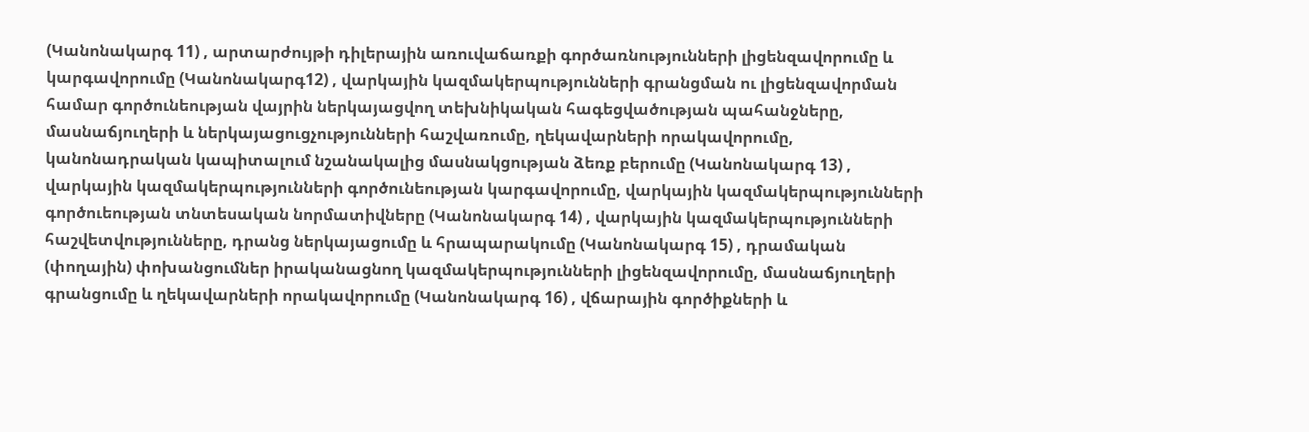(Կանոնակարգ 11) , արտարժույթի դիլերային առուվաճառքի գործառնությունների լիցենզավորումը և կարգավորումը (Կանոնակարգ12) , վարկային կազմակերպությունների գրանցման ու լիցենզավորման համար գործունեության վայրին ներկայացվող տեխնիկական հագեցվածության պահանջները, մասնաճյուղերի և ներկայացուցչությունների հաշվառումը, ղեկավարների որակավորումը, կանոնադրական կապիտալում նշանակալից մասնակցության ձեռք բերումը (Կանոնակարգ 13) , վարկային կազմակերպությունների գործունեության կարգավորումը, վարկային կազմակերպությունների գործուեության տնտեսական նորմատիվները (Կանոնակարգ 14) , վարկային կազմակերպությունների հաշվետվությունները, դրանց ներկայացումը և հրապարակումը (Կանոնակարգ 15) , դրամական (փողային) փոխանցումներ իրականացնող կազմակերպությունների լիցենզավորումը, մասնաճյուղերի գրանցումը և ղեկավարների որակավորումը (Կանոնակարգ 16) , վճարային գործիքների և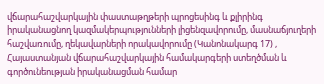վճարահաշվարկային փաստաթղթերի պրոցեսինգ և քլիրինգ իրականացնող կազմակերպությունների լիցենզավորումը, մասնաճյուղերի հաշվառումը, ղեկավարների որակավորումը (Կանոնակարգ 17) , Հայաստանյան վճարահաշվարկային համակարգերի ստեղծման և գործունեության իրականացման համար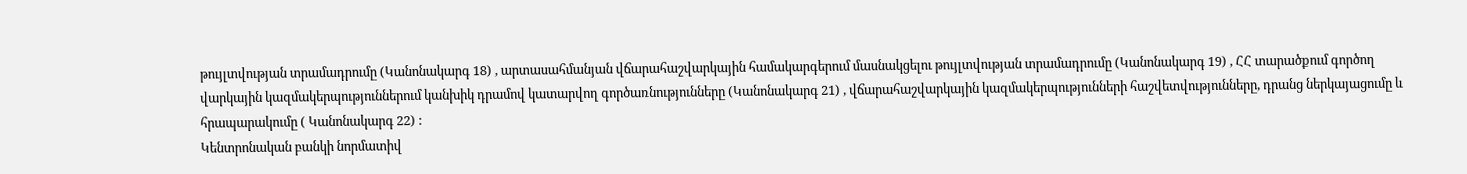թույլտվության տրամադրումը (Կանոնակարգ 18) , արտասահմանյան վճարահաշվարկային համակարգերում մասնակցելու թույլտվության տրամադրումը (Կանոնակարգ 19) , ՀՀ տարածքում գործող վարկային կազմակերպություններում կանխիկ դրամով կատարվող գործառնությունները (Կանոնակարգ 21) , վճարահաշվարկային կազմակերպությունների հաշվետվությունները, դրանց ներկայացումը և հրապարակումը ( Կանոնակարգ 22) :
Կենտրոնական բանկի նորմատիվ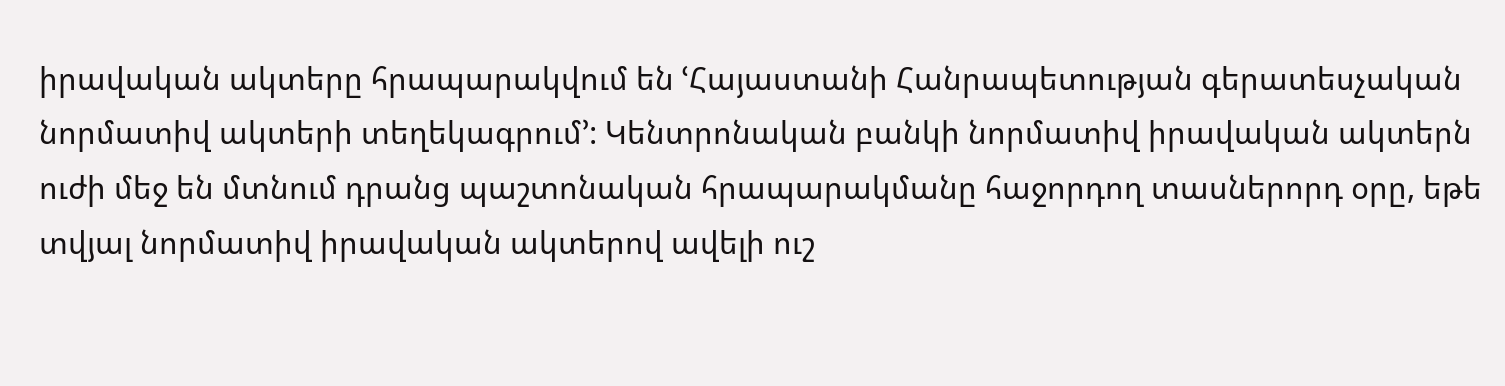իրավական ակտերը հրապարակվում են ՙՀայաստանի Հանրապետության գերատեսչական նորմատիվ ակտերի տեղեկագրում՚: Կենտրոնական բանկի նորմատիվ իրավական ակտերն ուժի մեջ են մտնում դրանց պաշտոնական հրապարակմանը հաջորդող տասներորդ օրը, եթե տվյալ նորմատիվ իրավական ակտերով ավելի ուշ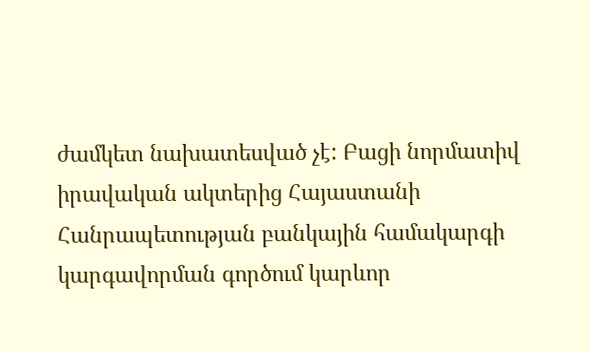ժամկետ նախատեսված չէ: Բացի նորմատիվ իրավական ակտերից Հայաստանի Հանրապետության բանկային համակարգի կարգավորման գործում կարևոր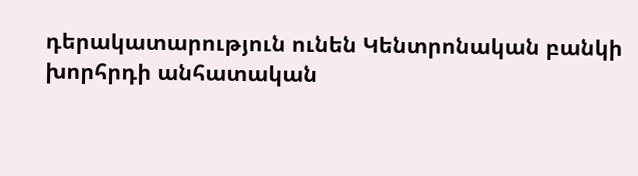դերակատարություն ունեն Կենտրոնական բանկի խորհրդի անհատական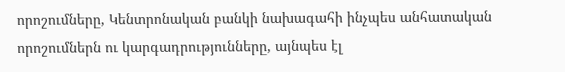որոշումները, Կենտրոնական բանկի նախագահի ինչպես անհատական որոշումներն ու կարգադրությունները, այնպես էլ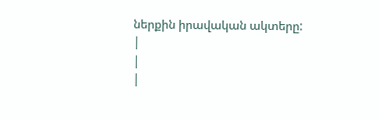ներքին իրավական ակտերը:
|
|
|